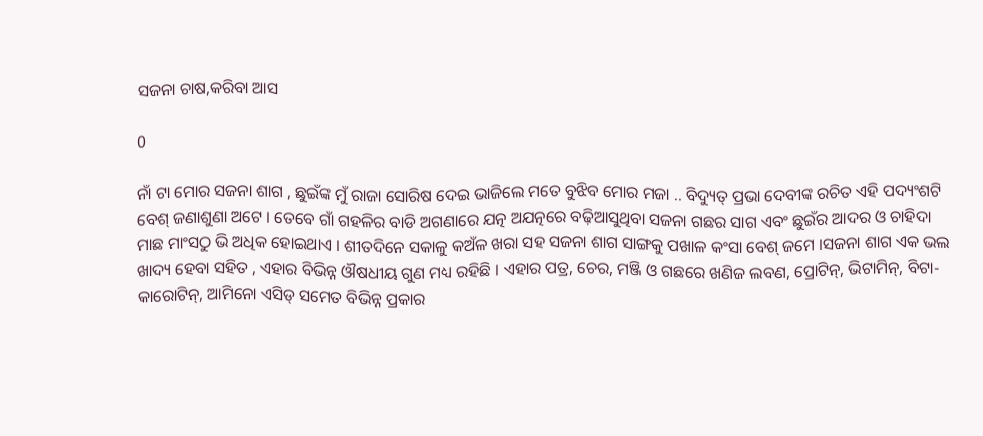ସଜନା ଚାଷ,କରିବା ଆସ

0

ନାଁ ଟା ମୋର ସଜନା ଶାଗ , ଛୁଇଁଙ୍କ ମୁଁ ରାଜା ସୋରିଷ ଦେଇ ଭାଜିଲେ ମତେ ବୁଝିବ ମୋର ମଜା .. ବିଦ୍ୟୁତ୍ ପ୍ରଭା ଦେବୀଙ୍କ ରଚିତ ଏହି ପଦ୍ୟଂଶଟି ବେଶ୍ ଜଣାଶୁଣା ଅଟେ । ତେବେ ଗାଁ ଗହଳିର ବାଡି ଅଗଣାରେ ଯତ୍ନ ଅଯତ୍ନରେ ବଢ଼ିଆସୁଥିବା ସଜନା ଗଛର ସାଗ ଏବଂ ଛୁଇଁର ଆଦର ଓ ଚାହିଦା ମାଛ ମାଂସଠୁ ଭି ଅଧିକ ହୋଇଥାଏ । ଶୀତଦିନେ ସକାଳୁ କଅଁଳ ଖରା ସହ ସଜନା ଶାଗ ସାଙ୍ଗକୁ ପଖାଳ କଂସା ବେଶ୍ ଜମେ ।ସଜନା ଶାଗ ଏକ ଭଲ ଖାଦ୍ୟ ହେବା ସହିତ , ଏହାର ବିଭିନ୍ନ ଔଷଧୀୟ ଗୁଣ ମଧ୍ୟ ରହିଛି । ଏହାର ପତ୍ର, ଚେର, ମଞ୍ଜି ଓ ଗଛରେ ଖଣିଜ ଲବଣ, ପ୍ରୋଟିନ୍‌, ଭିଟାମିନ୍‌, ବିଟା-କାରୋଟିନ୍‌, ଆମିନୋ ଏସିଡ୍‌ ସମେତ ବିଭିନ୍ନ ପ୍ରକାର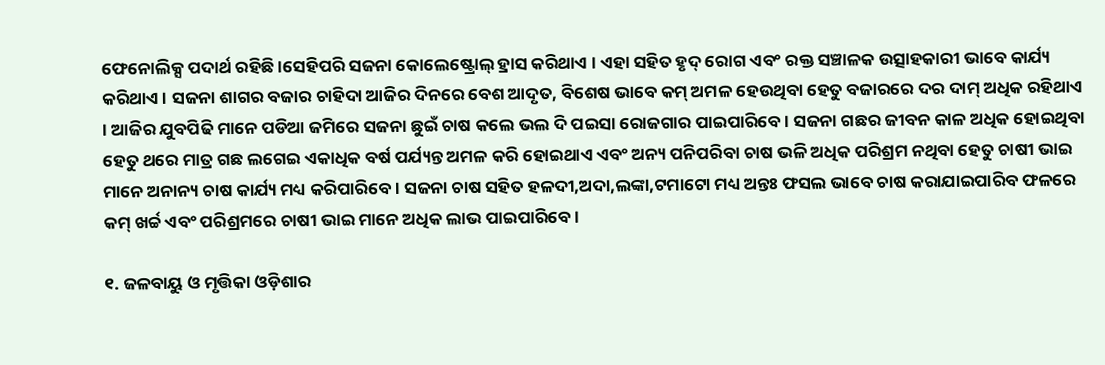ଫେନୋଲିକ୍ସ ପଦାର୍ଥ ରହିଛି ।ସେହିପରି ସଜନା କୋଲେଷ୍ଟ୍ରୋଲ୍‌ ହ୍ରାସ କରିଥାଏ । ଏହା ସହିତ ହୃଦ୍‌ ରୋଗ ଏବଂ ରକ୍ତ ସଞ୍ଚାଳକ ଉତ୍ସାହକାରୀ ଭାବେ କାର୍ଯ୍ୟ କରିଥାଏ। ସଜନା ଶାଗର ବଜାର ଚାହିଦା ଆଜିର ଦିନରେ ବେଶ ଆଦୃତ, ବିଶେଷ ଭାବେ କମ୍ ଅମଳ ହେଉଥିବା ହେତୁ ବଜାରରେ ଦର ଦାମ୍ ଅଧିକ ରହିଥାଏ । ଆଜିର ଯୁବପିଢି ମାନେ ପଡିଆ ଜମିରେ ସଜନା ଛୁଇଁ ଚାଷ କଲେ ଭଲ ଦି ପଇସା ରୋଜଗାର ପାଇପାରିବେ । ସଜନା ଗଛର ଜୀବନ କାଳ ଅଧିକ ହୋଇଥିବା ହେତୁ ଥରେ ମାତ୍ର ଗଛ ଲଗେଇ ଏକାଧିକ ବର୍ଷ ପର୍ଯ୍ୟନ୍ତ ଅମଳ କରି ହୋଇଥାଏ ଏବଂ ଅନ୍ୟ ପନିପରିବା ଚାଷ ଭଳି ଅଧିକ ପରିଶ୍ରମ ନଥିବା ହେତୁ ଚାଷୀ ଭାଇ ମାନେ ଅନାନ୍ୟ ଚାଷ କାର୍ଯ୍ୟ ମଧ୍ୟ କରିପାରିବେ । ସଜନା ଚାଷ ସହିତ ହଳଦୀ,ଅଦା,ଲଙ୍କା,ଟମାଟୋ ମଧ୍ୟ ଅନ୍ତଃ ଫସଲ ଭାବେ ଚାଷ କରାଯାଇପାରିବ ଫଳରେ କମ୍ ଖର୍ଚ୍ଚ ଏବଂ ପରିଶ୍ରମରେ ଚାଷୀ ଭାଇ ମାନେ ଅଧିକ ଲାଭ ପାଇପାରିବେ ।

୧. ଜଳବାୟୁ ଓ ମୃତ୍ତିକା ଓଡ଼ିଶାର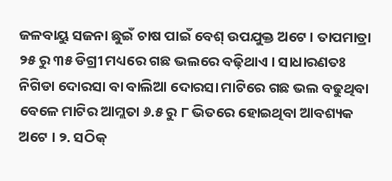ଜଳବାୟୁ ସଜନା ଛୁଇଁ ଚାଷ ପାଇଁ ବେଶ୍ ଉପଯୁକ୍ତ ଅଟେ । ତାପମାତ୍ରା ୨୫ ରୁ ୩୫ ଡିଗ୍ରୀ ମଧ୍ୟରେ ଗଛ ଭଲରେ ବଢ଼ିଥାଏ । ସାଧାରଣତଃ ନିଗିଡା ଦୋରସା ବା ବାଲିଆ ଦୋରସା ମାଟିରେ ଗଛ ଭଲ ବଢୁଥିବା ବେଳେ ମାଟିର ଆମ୍ଲତା ୬.୫ ରୁ ୮ ଭିତରେ ହୋଇଥିବା ଆବଶ୍ୟକ ଅଟେ । ୨. ସଠିକ୍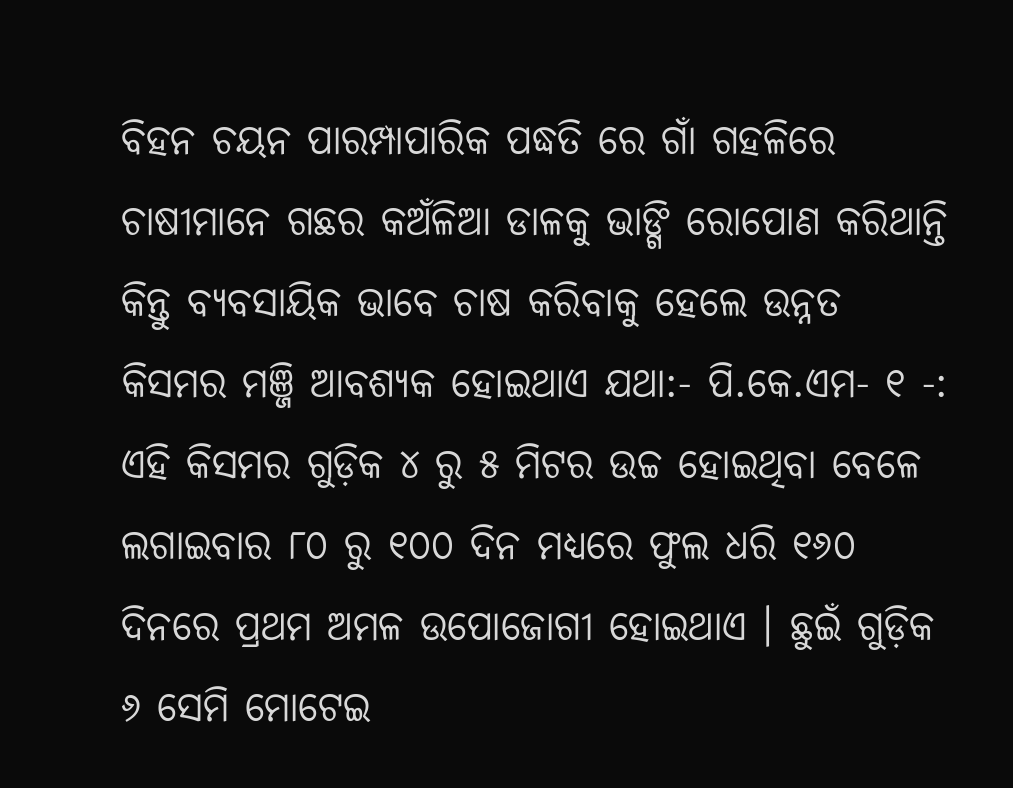ବିହନ ଚୟନ ପାରମ୍ପାପାରିକ ପଦ୍ଧତି ରେ ଗାଁ ଗହଳିରେ ଚାଷୀମାନେ ଗଛର କଅଁଳିଆ ଡାଳକୁ ଭାଙ୍ଗି ରୋପୋଣ କରିଥାନ୍ତି କିନ୍ତୁ ବ୍ୟବସାୟିକ ଭାବେ ଚାଷ କରିବାକୁ ହେଲେ ଉନ୍ନତ କିସମର ମଞ୍ଜି ଆବଶ୍ୟକ ହୋଇଥାଏ ଯଥା:- ପି.କେ.ଏମ- ୧ -: ଏହି କିସମର ଗୁଡ଼ିକ ୪ ରୁ ୫ ମିଟର ଉଚ୍ଚ ହୋଇଥିବା ବେଳେ ଲଗାଇବାର ୮୦ ରୁ ୧୦୦ ଦିନ ମଧ୍ୟରେ ଫୁଲ ଧରି ୧୬୦ ଦିନରେ ପ୍ରଥମ ଅମଳ ଉପୋଜୋଗୀ ହୋଇଥାଏ । ଛୁଇଁ ଗୁଡ଼ିକ ୬ ସେମି ମୋଟେଇ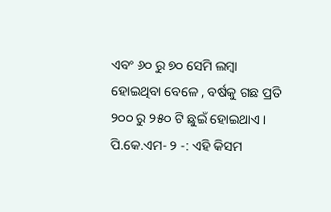ଏବଂ ୬୦ ରୁ ୭୦ ସେମି ଲମ୍ବା ହୋଇଥିବା ବେଳେ , ବର୍ଷକୁ ଗଛ ପ୍ରତି ୨୦୦ ରୁ ୨୫୦ ଟି ଛୁଇଁ ହୋଇଥାଏ । ପି.କେ.ଏମ- ୨ -: ଏହି କିସମ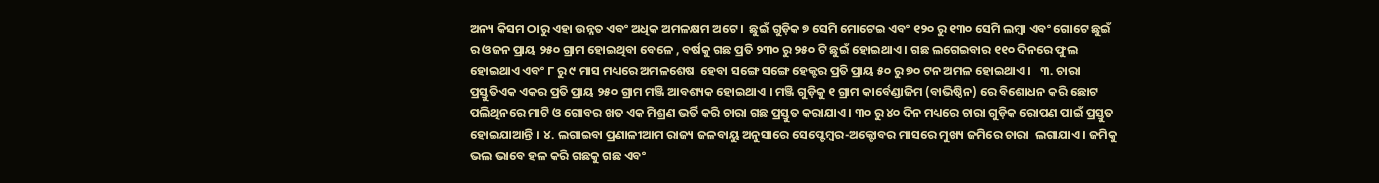ଅନ୍ୟ କିସମ ଠାରୁ ଏହା ଉନ୍ନତ ଏବଂ ଅଧିକ ଅମଳକ୍ଷମ ଅଟେ ।  ଛୁଇଁ ଗୁଡ଼ିକ ୭ ସେମି ମୋଟେଇ ଏବଂ ୧୨୦ ରୁ ୧୩୦ ସେମି ଲମ୍ବା ଏବଂ ଗୋଟେ ଛୁଇଁ ର ଓଜନ ପ୍ରାୟ ୨୫୦ ଗ୍ରାମ ହୋଇଥିବା ବେଳେ , ବର୍ଷକୁ ଗଛ ପ୍ରତି ୨୩୦ ରୁ ୨୫୦ ଟି ଛୁଇଁ ହୋଇଥାଏ । ଗଛ ଲଗେଇବାର ୧୧୦ ଦିନରେ ଫୁଲ ହୋଇଥାଏ ଏବଂ ୮ ରୁ ୯ ମାସ ମଧ୍ୟରେ ଅମଳଶେଷ  ହେବା ସଙ୍ଗେ ସଙ୍ଗେ ହେକ୍ଟର ପ୍ରତି ପ୍ରାୟ ୫୦ ରୁ ୭୦ ଟନ ଅମଳ ହୋଇଥାଏ ।   ୩. ଚାରା ପ୍ରସ୍ତୁତିଏକ ଏକର ପ୍ରତି ପ୍ରାୟ ୨୫୦ ଗ୍ରାମ ମଞ୍ଜି ଆବଶ୍ୟକ ହୋଇଥାଏ । ମଞ୍ଜି ଗୁଡ଼ିକୁ ୧ ଗ୍ରାମ କାର୍ବେଣ୍ଡାଜିମ (ବାଭିଷ୍ଠିନ) ରେ ବିଶୋଧନ କରି ଛୋଟ ପଲିଥିନରେ ମାଟି ଓ ଗୋବର ଖତ ଏକ ମିଶ୍ରଣ ଭର୍ତି କରି ଚାରା ଗଛ ପ୍ରସ୍ତୁତ କରାଯାଏ । ୩୦ ରୁ ୪୦ ଦିନ ମଧ୍ୟରେ ଚାରା ଗୁଡ଼ିକ ରୋପଣ ପାଇଁ ପ୍ରସ୍ତୁତ ହୋଇଯାଆନ୍ତି । ୪. ଲଗାଇବା ପ୍ରଣାଳୀଆମ ରାଜ୍ୟ ଜଳବାୟୁ ଅନୁସାରେ ସେପ୍ଟେମ୍ବର-ଅକ୍ଟୋବର ମାସରେ ମୁଖ୍ୟ ଜମିରେ ଚାରା  ଲଗାଯାଏ । ଜମିକୁ ଭଲ ଭାବେ ହଳ କରି ଗଛକୁ ଗଛ ଏବଂ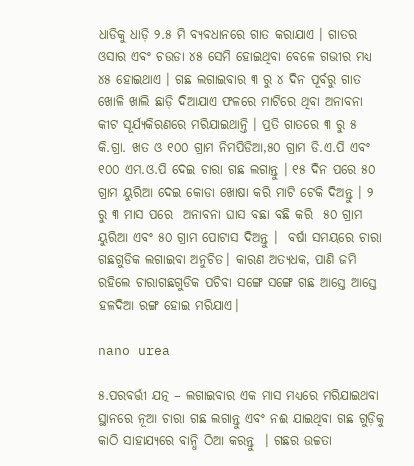ଧାଡିକୁ ଧାଡ଼ି ୨.୫ ମି ବ୍ୟବଧାନରେ ଗାତ କରାଯାଏ । ଗାତର ଓସାର ଏବଂ ଚଉଡା ୪୫ ସେମି ହୋଇଥିବା ବେଳେ ଗଭୀର ମଧ୍ୟ ୪୫ ହୋଇଥାଏ । ଗଛ ଲଗାଇବାର ୩ ରୁ ୪ ଦିନ ପୂର୍ବରୁ ଗାତ ଖୋଳି ଖାଲି ଛାଡ଼ି ଦିଆଯାଏ ଫଳରେ ମାଟିରେ ଥିବା ଅନାବନା କୀଟ ସୂର୍ଯ୍ୟକିରଣରେ ମରିଯାଇଥାନ୍ତି । ପ୍ରତି ଗାତରେ ୩ ରୁ ୫ କି.ଗ୍ରା. ଖତ ଓ ୧୦୦ ଗ୍ରାମ ନିମପିଡିଆ,୫୦ ଗ୍ରାମ ଡି.ଏ.ପି ଏବଂ ୧୦୦ ଏମ.ଓ.ପି ଦେଇ ଚାରା ଗଛ ଲଗାନ୍ତୁ । ୧୫ ଦିନ ପରେ ୫୦ ଗ୍ରାମ ୟୁରିଆ ଦେଇ କୋଡା ଖୋଷା କରି ମାଟି ଟେକି ଦିଅନ୍ତୁ । ୨ ରୁ ୩ ମାସ ପରେ  ଅନାବନା ଘାସ ବଛା ବଛି କରି  ୫୦ ଗ୍ରାମ ୟୁରିଆ ଏବଂ ୫୦ ଗ୍ରାମ ପୋଟାସ ଦିଅନ୍ତୁ ।  ବର୍ଷା ସମୟରେ ଚାରା ଗଛଗୁଡିକ ଲଗାଇବା ଅନୁଚିତ। କାରଣ ଅତ୍ୟଧକ, ପାଣି ଜମି ରହିଲେ ଚାରାଗଛଗୁଡିକ ପଚିବା ସଙ୍ଗେ ସଙ୍ଗେ ଗଛ ଆସ୍ତେ ଆସ୍ତେ ହଳଦିଆ ରଙ୍ଗ ହୋଇ ମରିଯାଏ।

nano urea

୫.ପରବର୍ତ୍ତୀ ଯତ୍ନ – ଲଗାଇବାର ଏକ ମାସ ମଧ୍ୟରେ ମରିଯାଇଥବା ସ୍ଥାନରେ ନୂଆ ଚାରା ଗଛ ଲଗାନ୍ତୁ ଏବଂ ନଈ ଯାଇଥିବା ଗଛ ଗୁଡ଼ିକୁ କାଠି ସାହାଯ୍ୟରେ ବାନ୍ଧି ଠିଆ କରନ୍ତୁ  । ଗଛର ଉଚ୍ଚତା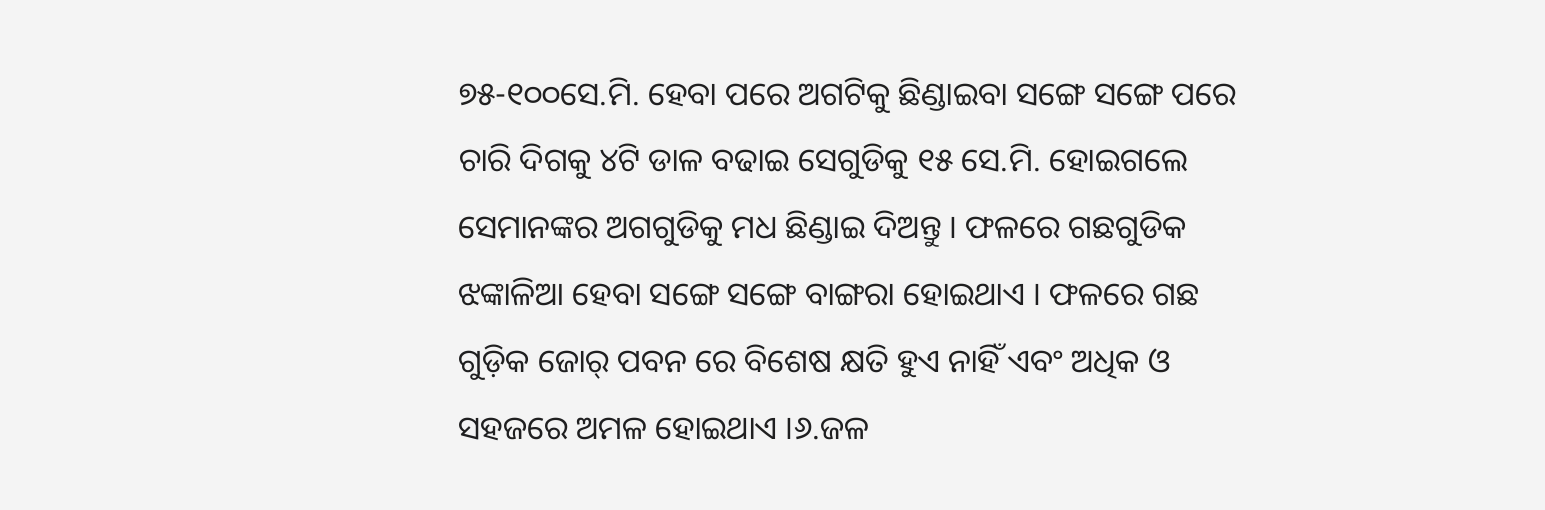୭୫-୧୦୦ସେ.ମି. ହେବା ପରେ ଅଗଟିକୁ ଛିଣ୍ଡାଇବା ସଙ୍ଗେ ସଙ୍ଗେ ପରେ ଚାରି ଦିଗକୁ ୪ଟି ଡାଳ ବଢାଇ ସେଗୁଡିକୁ ୧୫ ସେ.ମି. ହୋଇଗଲେ ସେମାନଙ୍କର ଅଗଗୁଡିକୁ ମଧ ଛିଣ୍ଡାଇ ଦିଅନ୍ତୁ । ଫଳରେ ଗଛଗୁଡିକ ଝଙ୍କାଳିଆ ହେବା ସଙ୍ଗେ ସଙ୍ଗେ ବାଙ୍ଗରା ହୋଇଥାଏ । ଫଳରେ ଗଛ ଗୁଡ଼ିକ ଜୋର୍ ପବନ ରେ ବିଶେଷ କ୍ଷତି ହୁଏ ନାହିଁ ଏବଂ ଅଧିକ ଓ ସହଜରେ ଅମଳ ହୋଇଥାଏ ।୬.ଜଳ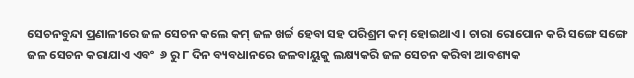ସେଚନବୁନ୍ଦା ପ୍ରଣାଳୀରେ ଜଳ ସେଚନ କଲେ କମ୍ ଜଳ ଖର୍ଚ୍ଚ ହେବା ସହ ପରିଶ୍ରମ କମ୍ ହୋଇଥାଏ । ଚାରା ରୋପୋନ କରି ସଙ୍ଗେ ସଙ୍ଗେ ଜଳ ସେଚନ କରାଯାଏ ଏବଂ  ୬ ରୁ ୮ ଦିନ ବ୍ୟବଧାନରେ ଜଳବାୟୁକୁ ଲକ୍ଷ୍ୟକରି ଜଳ ସେଚନ କରିବା ଆବଶ୍ୟକ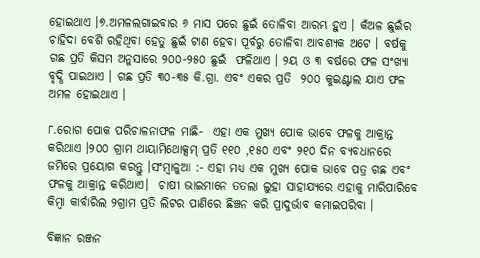ହୋଇଥାଏ ।୭.ଅମଳଲଗାଇବାର ୬ ମାସ ପରେ ଛୁଇଁ ତୋଳିବା ଆରମ୍ଭ ହୁଏ । କଁଅଳ ଛୁଇଁର ଚାହିଦା ବେଶି ରହିଥିବା ହେତୁ ଛୁଇଁ ଟାଣ ହେବା ପୂର୍ବରୁ ତୋଳିବା ଆବଶ୍ୟକ ଅଟେ । ବର୍ଷକୁ ଗଛ ପ୍ରତି କିସମ ଅନୁସାରେ ୨୦୦-୨୫୦ ଛୁଇଁ  ଫଳିଥାଏ । ୨ୟ ଓ ୩ ବର୍ଷରେ ଫଳ ସଂଖ୍ୟା ବୃଦ୍ଧି ପାଇଥାଏ । ଗଛ ପ୍ରତି ୩୦-୩୫ କି.ଗ୍ରା. ଏବଂ ଏକର ପ୍ରତି  ୨୦୦ କୁଇଣ୍ଟାଲ ଯାଏ ଫଳ ଅମଳ ହୋଇଥାଏ ।

୮.ରୋଗ ପୋକ ପରିଚାଳନାଫଳ ମାଛି-  ଏହା ଏକ ମୁଖ୍ୟ ପୋକ ଭାବେ ଫଳକୁ ଆକ୍ରାନ୍ତ କରିଥାଏ ।୨୦୦ ଗ୍ରାମ ଥାୟାମିଥୋକ୍ସମ୍ ପ୍ରତି ୧୧୦ ,୧୫୦ ଏବଂ ୨୧୦ ଦିନ ବ୍ୟବଧାନରେ ଜମିରେ ପ୍ରୟୋଗ କରନ୍ତୁ ।ସଂମ୍ବାଳୁଆ :- ଏହା ମଧ୍ୟ ଏକ ମୁଖ୍ୟ ପୋକ ଭାବେ ପତ୍ର ଗଛ ଏବଂ ଫଳକୁ ଆକ୍ରାନ୍ତ କରିଥାଏ।  ଚାଷୀ ଭାଇମାନେ ତତଲା ଲୁହା ସାହାଯ୍ୟରେ ଏହାକୁ ମାରିପାରିବେ କିମ୍ବା କାର୍ବାରିଲ ୨ଗ୍ରାମ ପ୍ରତି ଲିଟର ପାଣିରେ ଛିଞ୍ଚନ କରି ପ୍ରାଦୁର୍ଭାବ କମାଇପରିବା ।

ବିଜ୍ଞାନ ରଞ୍ଜନ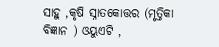ସାହୁ ,କୃଷି ସ୍ନାତକୋତ୍ତର (ମୃତ୍ତିକା ବିଜ୍ଞାନ ) ଓୟୁଏଟି ,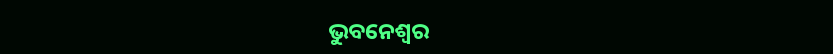ଭୁବନେଶ୍ଵର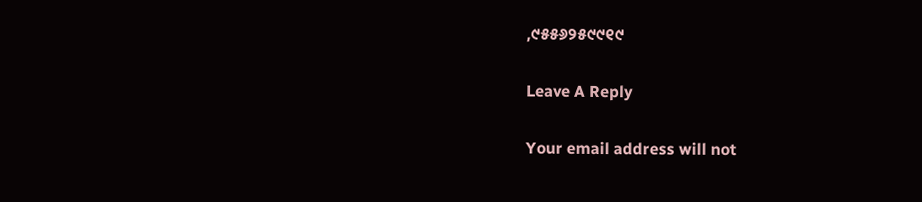,୯୫୫୬୨୫୯୯୧୯

Leave A Reply

Your email address will not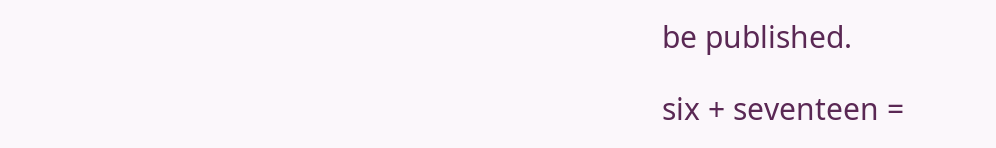be published.

six + seventeen =